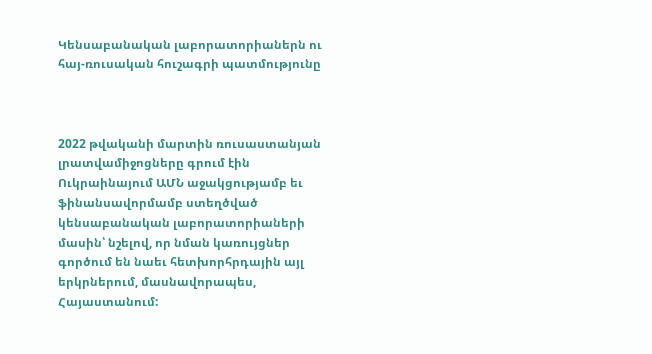Կենսաբանական լաբորատորիաներն ու հայ-ռուսական հուշագրի պատմությունը



2022 թվականի մարտին ռուսաստանյան լրատվամիջոցները գրում էին Ուկրաինայում ԱՄՆ աջակցությամբ եւ ֆինանսավորմամբ ստեղծված կենսաբանական լաբորատորիաների մասին՝ նշելով, որ նման կառույցներ գործում են նաեւ հետխորհրդային այլ երկրներում, մասնավորապես, Հայաստանում: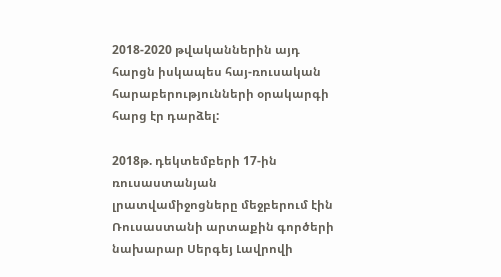2018-2020 թվականներին այդ հարցն իսկապես հայ-ռուսական հարաբերությունների օրակարգի հարց էր դարձել:

2018թ. դեկտեմբերի 17-ին ռուսաստանյան լրատվամիջոցները մեջբերում էին Ռուսաստանի արտաքին գործերի նախարար Սերգեյ Լավրովի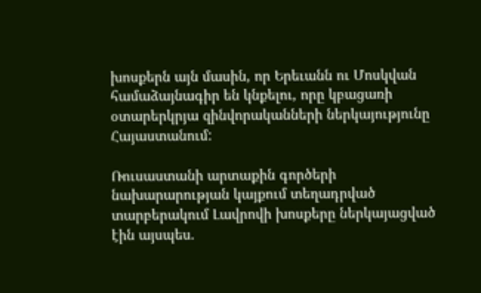խոսքերն այն մասին, որ Երեւանն ու Մոսկվան համաձայնագիր են կնքելու, որը կբացառի օտարերկրյա զինվորականների ներկայությունը Հայաստանում:

Ռուսաստանի արտաքին գործերի նախարարության կայքում տեղադրված տարբերակում Լավրովի խոսքերը ներկայացված էին այսպես.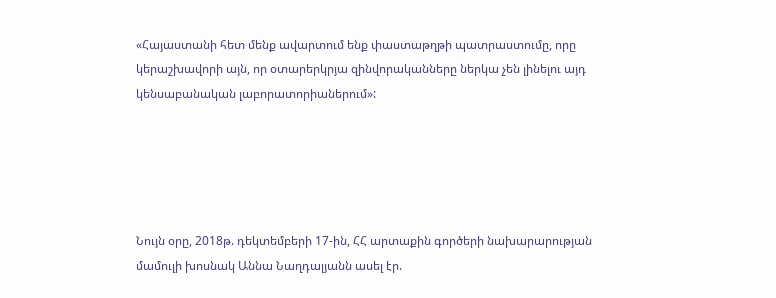«Հայաստանի հետ մենք ավարտում ենք փաստաթղթի պատրաստումը, որը կերաշխավորի այն, որ օտարերկրյա զինվորականները ներկա չեն լինելու այդ կենսաբանական լաբորատորիաներում»:





Նույն օրը, 2018թ. դեկտեմբերի 17-ին, ՀՀ արտաքին գործերի նախարարության մամուլի խոսնակ Աննա Նաղդալյանն ասել էր.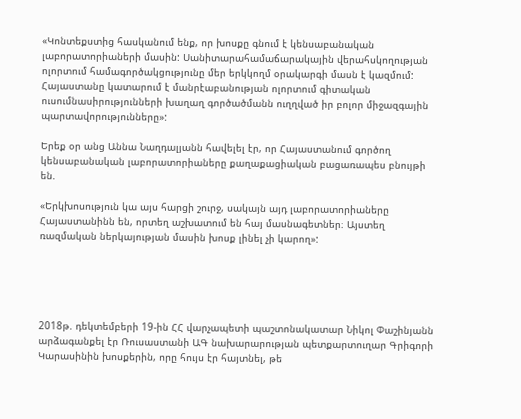«Կոնտեքստից հասկանում ենք, որ խոսքը գնում է կենսաբանական լաբորատորիաների մասին: Սանիտարահամաճարակային վերահսկողության ոլորտում համագործակցությունը մեր երկկողմ օրակարգի մասն է կազմում:
Հայաստանը կատարում է մանրէաբանության ոլորտում գիտական ուսումնասիրությունների խաղաղ գործածմանն ուղղված իր բոլոր միջազգային պարտավորությունները»:

Երեք օր անց Աննա Նաղդալյանն հավելել էր, որ Հայաստանում գործող կենսաբանական լաբորատորիաները քաղաքացիական բացառապես բնույթի են.

«Երկխոսություն կա այս հարցի շուրջ, սակայն այդ լաբորատորիաները Հայաստանինն են, որտեղ աշխատում են հայ մասնագետներ։ Այստեղ ռազմական ներկայության մասին խոսք լինել չի կարող»:





2018թ. դեկտեմբերի 19-ին ՀՀ վարչապետի պաշտոնակատար Նիկոլ Փաշինյանն արձագանքել էր Ռուսաստանի ԱԳ նախարարության պետքարտուղար Գրիգորի Կարասինին խոսքերին, որը հույս էր հայտնել, թե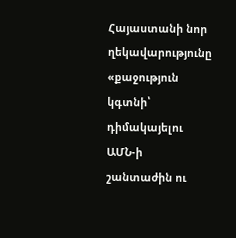Հայաստանի նոր ղեկավարությունը «քաջություն կգտնի՝ դիմակայելու ԱՄՆ-ի շանտաժին ու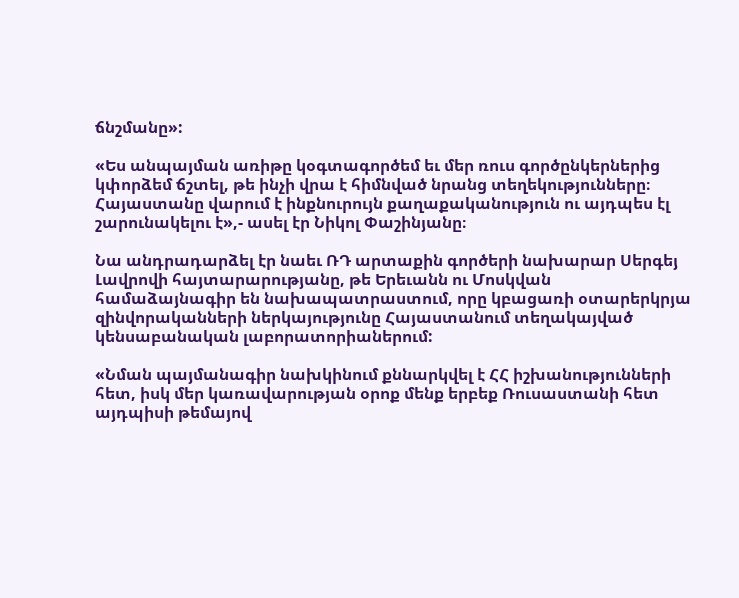ճնշմանը»:

«Ես անպայման առիթը կօգտագործեմ եւ մեր ռուս գործընկերներից կփորձեմ ճշտել, թե ինչի վրա է հիմնված նրանց տեղեկությունները։ Հայաստանը վարում է ինքնուրույն քաղաքականություն ու այդպես էլ շարունակելու է»,- ասել էր Նիկոլ Փաշինյանը։

Նա անդրադարձել էր նաեւ ՌԴ արտաքին գործերի նախարար Սերգեյ Լավրովի հայտարարությանը, թե Երեւանն ու Մոսկվան համաձայնագիր են նախապատրաստում, որը կբացառի օտարերկրյա զինվորականների ներկայությունը Հայաստանում տեղակայված կենսաբանական լաբորատորիաներում:

«Նման պայմանագիր նախկինում քննարկվել է ՀՀ իշխանությունների հետ, իսկ մեր կառավարության օրոք մենք երբեք Ռուսաստանի հետ այդպիսի թեմայով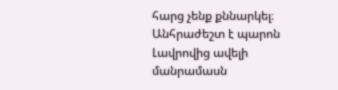հարց չենք քննարկել։ Անհրաժեշտ է պարոն Լավրովից ավելի մանրամասն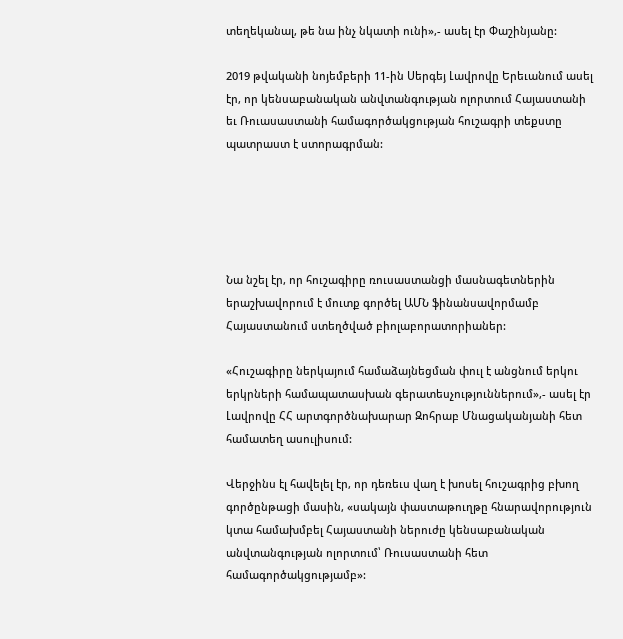տեղեկանալ, թե նա ինչ նկատի ունի»,- ասել էր Փաշինյանը:

2019 թվականի նոյեմբերի 11-ին Սերգեյ Լավրովը Երեւանում ասել էր, որ կենսաբանական անվտանգության ոլորտում Հայաստանի եւ Ռուասաստանի համագործակցության հուշագրի տեքստը պատրաստ է ստորագրման:





Նա նշել էր, որ հուշագիրը ռուսաստանցի մասնագետներին երաշխավորում է մուտք գործել ԱՄՆ ֆինանսավորմամբ Հայաստանում ստեղծված բիոլաբորատորիաներ:

«Հուշագիրը ներկայում համաձայնեցման փուլ է անցնում երկու երկրների համապատասխան գերատեսչություններում»,- ասել էր Լավրովը ՀՀ արտգործնախարար Զոհրաբ Մնացականյանի հետ համատեղ ասուլիսում:

Վերջինս էլ հավելել էր, որ դեռեւս վաղ է խոսել հուշագրից բխող գործընթացի մասին, «սակայն փաստաթուղթը հնարավորություն կտա համախմբել Հայաստանի ներուժը կենսաբանական անվտանգության ոլորտում՝ Ռուսաստանի հետ համագործակցությամբ»: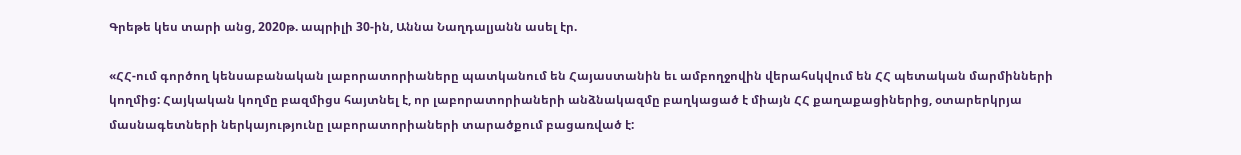Գրեթե կես տարի անց, 2020թ. ապրիլի 30-ին, Աննա Նաղդալյանն ասել էր.

«ՀՀ-ում գործող կենսաբանական լաբորատորիաները պատկանում են Հայաստանին եւ ամբողջովին վերահսկվում են ՀՀ պետական մարմինների կողմից: Հայկական կողմը բազմիցս հայտնել է, որ լաբորատորիաների անձնակազմը բաղկացած է միայն ՀՀ քաղաքացիներից, օտարերկրյա մասնագետների ներկայությունը լաբորատորիաների տարածքում բացառված է: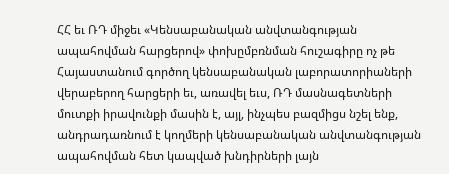ՀՀ եւ ՌԴ միջեւ «Կենսաբանական անվտանգության ապահովման հարցերով» փոխըմբռնման հուշագիրը ոչ թե Հայաստանում գործող կենսաբանական լաբորատորիաների վերաբերող հարցերի եւ, առավել եւս, ՌԴ մասնագետների մուտքի իրավունքի մասին է, այլ, ինչպես բազմիցս նշել ենք, անդրադառնում է կողմերի կենսաբանական անվտանգության ապահովման հետ կապված խնդիրների լայն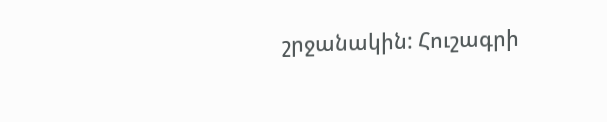շրջանակին: Հուշագրի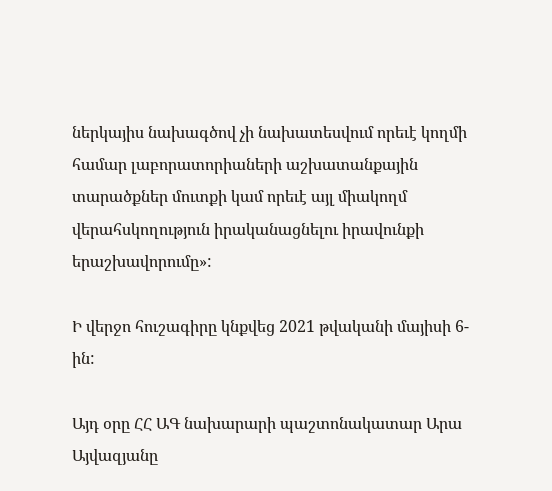ներկայիս նախագծով չի նախատեսվում որեւէ կողմի համար լաբորատորիաների աշխատանքային տարածքներ մուտքի կամ որեւէ այլ միակողմ վերահսկողություն իրականացնելու իրավունքի երաշխավորումը»:

Ի վերջո հուշագիրը կնքվեց 2021 թվականի մայիսի 6-ին:

Այդ օրը ՀՀ ԱԳ նախարարի պաշտոնակատար Արա Այվազյանը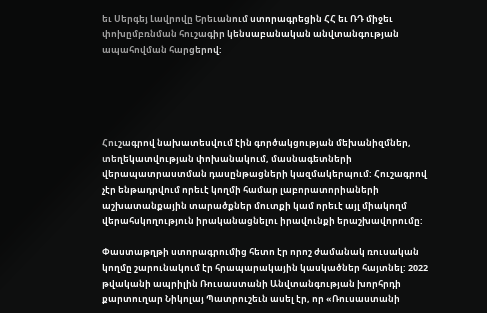եւ Սերգեյ Լավրովը Երեւանում ստորագրեցին ՀՀ եւ ՌԴ միջեւ փոխըմբռնման հուշագիր կենսաբանական անվտանգության ապահովման հարցերով:





Հուշագրով նախատեսվում էին գործակցության մեխանիզմներ, տեղեկատվության փոխանակում, մասնագետների վերապատրաստման դասընթացների կազմակերպում: Հուշագրով չէր ենթադրվում որեւէ կողմի համար լաբորատորիաների աշխատանքային տարածքներ մուտքի կամ որեւէ այլ միակողմ վերահսկողություն իրականացնելու իրավունքի երաշխավորումը:

Փաստաթղթի ստորագրումից հետո էր որոշ ժամանակ ռուսական կողմը շարունակում էր հրապարակային կասկածներ հայտնել: 2022 թվականի ապրիլին Ռուսաստանի Անվտանգության խորհրդի քարտուղար Նիկոլայ Պատրուշեւն ասել էր, որ «Ռուսաստանի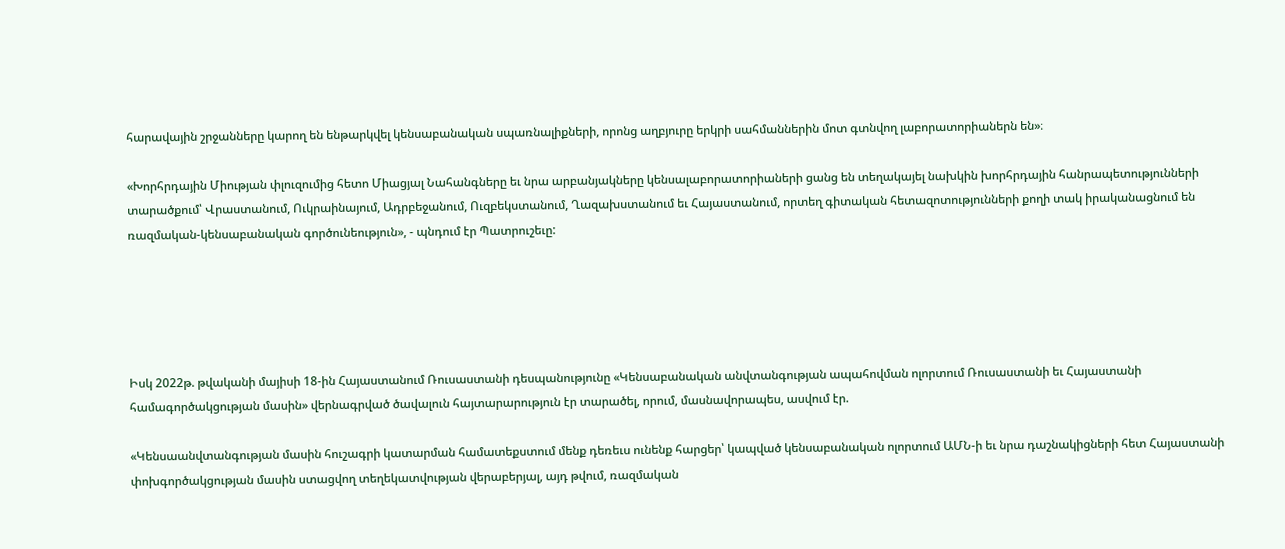հարավային շրջանները կարող են ենթարկվել կենսաբանական սպառնալիքների, որոնց աղբյուրը երկրի սահմաններին մոտ գտնվող լաբորատորիաներն են»։

«Խորհրդային Միության փլուզումից հետո Միացյալ Նահանգները եւ նրա արբանյակները կենսալաբորատորիաների ցանց են տեղակայել նախկին խորհրդային հանրապետությունների տարածքում՝ Վրաստանում, Ուկրաինայում, Ադրբեջանում, Ուզբեկստանում, Ղազախստանում եւ Հայաստանում, որտեղ գիտական հետազոտությունների քողի տակ իրականացնում են ռազմական-կենսաբանական գործունեություն», - պնդում էր Պատրուշեւը:





Իսկ 2022թ. թվականի մայիսի 18-ին Հայաստանում Ռուսաստանի դեսպանությունը «Կենսաբանական անվտանգության ապահովման ոլորտում Ռուսաստանի եւ Հայաստանի համագործակցության մասին» վերնագրված ծավալուն հայտարարություն էր տարածել, որում, մասնավորապես, ասվում էր.

«Կենսաանվտանգության մասին հուշագրի կատարման համատեքստում մենք դեռեւս ունենք հարցեր՝ կապված կենսաբանական ոլորտում ԱՄՆ-ի եւ նրա դաշնակիցների հետ Հայաստանի փոխգործակցության մասին ստացվող տեղեկատվության վերաբերյալ, այդ թվում, ռազմական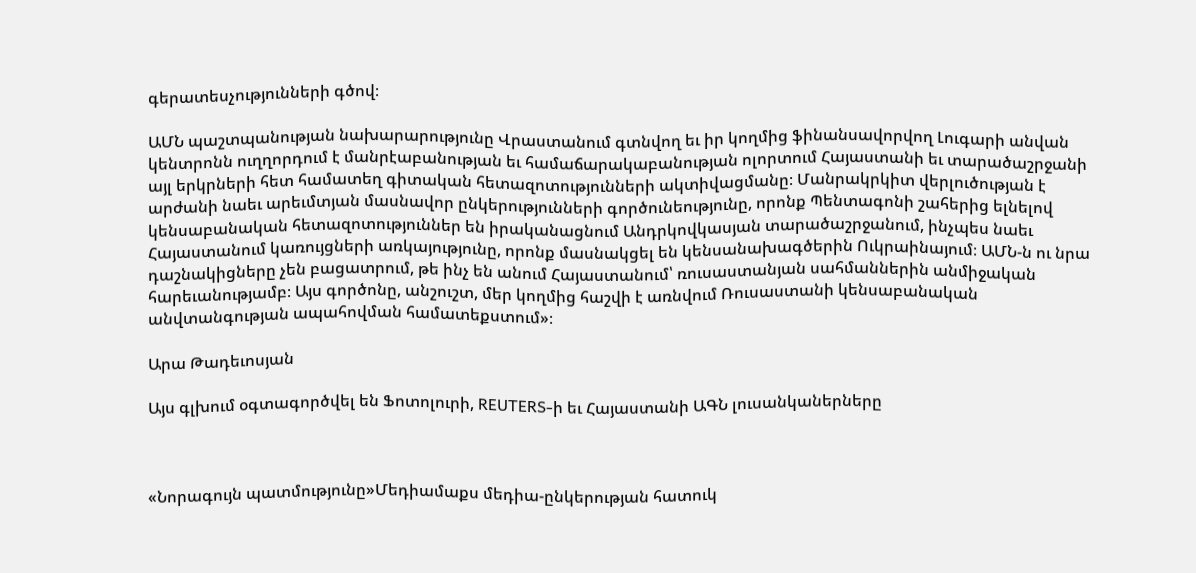գերատեսչությունների գծով։

ԱՄՆ պաշտպանության նախարարությունը Վրաստանում գտնվող եւ իր կողմից ֆինանսավորվող Լուգարի անվան կենտրոնն ուղղորդում է մանրէաբանության եւ համաճարակաբանության ոլորտում Հայաստանի եւ տարածաշրջանի այլ երկրների հետ համատեղ գիտական հետազոտությունների ակտիվացմանը։ Մանրակրկիտ վերլուծության է արժանի նաեւ արեւմտյան մասնավոր ընկերությունների գործունեությունը, որոնք Պենտագոնի շահերից ելնելով կենսաբանական հետազոտություններ են իրականացնում Անդրկովկասյան տարածաշրջանում, ինչպես նաեւ Հայաստանում կառույցների առկայությունը, որոնք մասնակցել են կենսանախագծերին Ուկրաինայում։ ԱՄՆ-ն ու նրա դաշնակիցները չեն բացատրում, թե ինչ են անում Հայաստանում՝ ռուսաստանյան սահմաններին անմիջական հարեւանությամբ։ Այս գործոնը, անշուշտ, մեր կողմից հաշվի է առնվում Ռուսաստանի կենսաբանական անվտանգության ապահովման համատեքստում»։

Արա Թադեւոսյան

Այս գլխում օգտագործվել են Ֆոտոլուրի, REUTERS-ի եւ Հայաստանի ԱԳՆ լուսանկաներները



«Նորագույն պատմությունը»Մեդիամաքս մեդիա-ընկերության հատուկ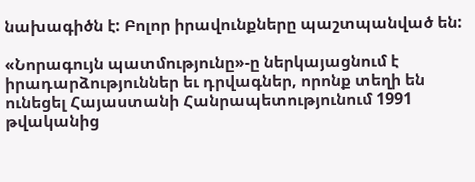նախագիծն է: Բոլոր իրավունքները պաշտպանված են:

«Նորագույն պատմությունը»-ը ներկայացնում է իրադարձություններ եւ դրվագներ, որոնք տեղի են ունեցել Հայաստանի Հանրապետությունում 1991 թվականից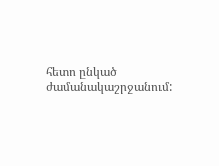հետո ընկած ժամանակաշրջանում: